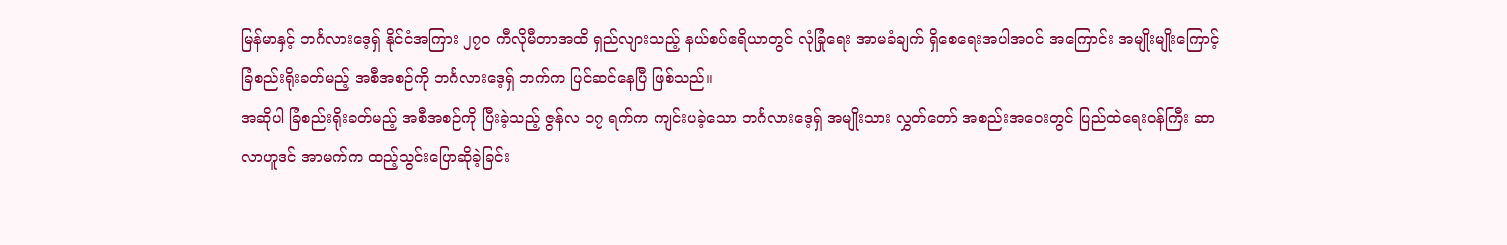မြန်မာနှင့် ဘင်္ဂလားဒေ့ရှ် နိုင်ငံအကြား ၂၇၀ ကီလိုမီတာအထိ ရှည်လျားသည့် နယ်စပ်ဧရိယာတွင် လုံခြုံရေး အာမခံချက် ရှိစေရေးအပါအဝင် အကြောင်း အမျိုးမျိုးကြောင့် ခြံစည်းရိုးခတ်မည့် အစီအစဉ်ကို ဘင်္ဂလားဒေ့ရှ် ဘက်က ပြင်ဆင်နေပြီ ဖြစ်သည်။
အဆိုပါ ခြံစည်းရိုးခတ်မည့် အစီအစဉ်ကို ပြီးခဲ့သည့် ဇွန်လ ၁၇ ရက်က ကျင်းပခဲ့သော ဘင်္ဂလားဒေ့ရှ် အမျိုးသား လွှတ်တော် အစည်းအဝေးတွင် ပြည်ထဲရေးဝန်ကြီး ဆာလာဟူဒင် အာမက်က ထည့်သွင်းပြောဆိုခဲ့ခြင်း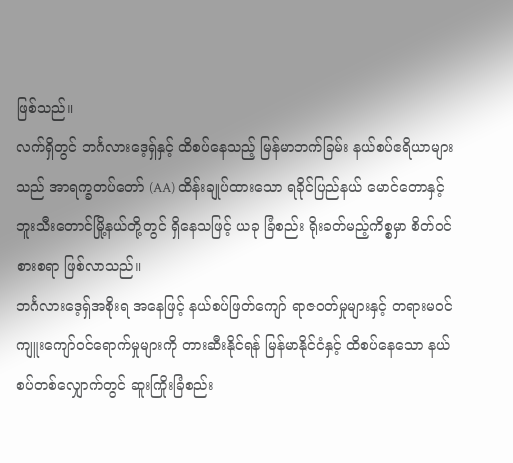ဖြစ်သည်။
လက်ရှိတွင် ဘင်္ဂလားဒေ့ရှ်နှင့် ထိစပ်နေသည့် မြန်မာဘက်ခြမ်း နယ်စပ်ဧရိယာများသည် အာရက္ခတပ်တော် (AA) ထိန်းချုပ်ထားသော ရခိုင်ပြည်နယ် မောင်တောနှင့် ဘူးသီးတောင်မြို့နယ်တို့တွင် ရှိနေသဖြင့် ယခု ခြံစည်း ရိုးခတ်မည့်ကိစ္စမှာ စိတ်ဝင်စားစရာ ဖြစ်လာသည်။
ဘင်္ဂလားဒေ့ရှ်အစိုးရ အနေဖြင့် နယ်စပ်ဖြတ်ကျော် ရာဇဝတ်မှုများနှင့် တရားမဝင် ကျူးကျော်ဝင်ရောက်မှုများကို တားဆီးနိုင်ရန် မြန်မာနိုင်ငံနှင့် ထိစပ်နေသော နယ်စပ်တစ်လျှောက်တွင် ဆူးကြိုးခြံစည်း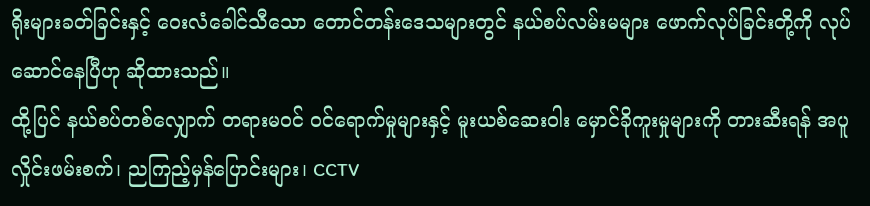ရိုးများခတ်ခြင်းနှင့် ဝေးလံခေါင်သီသော တောင်တန်းဒေသများတွင် နယ်စပ်လမ်းမများ ဖောက်လုပ်ခြင်းတို့ကို လုပ်ဆောင်နေပြီဟု ဆိုထားသည်။
ထို့ပြင် နယ်စပ်တစ်လျှောက် တရားမဝင် ဝင်ရောက်မှုများနှင့် မူးယစ်ဆေးဝါး မှောင်ခိုကူးမှုများကို တားဆီးရန် အပူလှိုင်းဖမ်းစက်၊ ညကြည့်မှန်ပြောင်းများ၊ CCTV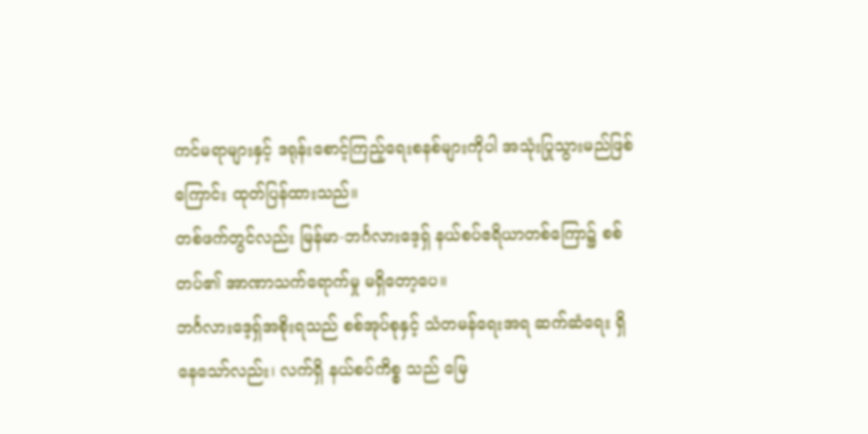ကင်မရာများနှင့် ဒရုန်းစောင့်ကြည့်ရေးစနစ်များကိုပါ အသုံးပြုသွားမည်ဖြစ်ကြောင်း ထုတ်ပြန်ထားသည်။
တစ်ဖက်တွင်လည်း မြန်မာ-ဘင်္ဂလားဒေ့ရှ် နယ်စပ်ဧရိယာတစ်ကြော၌ စစ်တပ်၏ အာဏာသက်ရောက်မှု မရှိတော့ပေ။
ဘင်္ဂလားဒေ့ရှ်အစိုးရသည် စစ်အုပ်စုနှင့် သံတမန်ရေးအရ ဆက်ဆံရေး ရှိနေသော်လည်း၊ လက်ရှိ နယ်စပ်ကိစ္စ သည် မြေ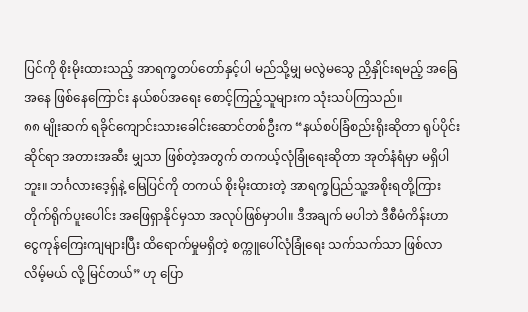ပြင်ကို စိုးမိုးထားသည့် အာရက္ခတပ်တော်နှင့်ပါ မည်သို့မျှ မလွဲမသွေ ညှိနှိုင်းရမည့် အခြေအနေ ဖြစ်နေကြောင်း နယ်စပ်အရေး စောင့်ကြည့်သူများက သုံးသပ်ကြသည်။
၈၈ မျိုးဆက် ရခိုင်ကျောင်းသားခေါင်းဆောင်တစ်ဦးက “နယ်စပ်ခြံစည်းရိုးဆိုတာ ရုပ်ပိုင်းဆိုင်ရာ အတားအဆီး မျှသာ ဖြစ်တဲ့အတွက် တကယ့်လုံခြုံရေးဆိုတာ အုတ်နံရံမှာ မရှိပါဘူး။ ဘင်္ဂလားဒေ့ရှ်နဲ့ မြေပြင်ကို တကယ် စိုးမိုးထားတဲ့ အာရက္ခပြည်သူ့အစိုးရတို့ကြား တိုက်ရိုက်ပူးပေါင်း အဖြေရှာနိုင်မှသာ အလုပ်ဖြစ်မှာပါ။ ဒီအချက် မပါဘဲ ဒီစီမံကိန်းဟာ ငွေကုန်ကြေးကျများပြီး ထိရောက်မှုမရှိတဲ့ စက္ကူပေါ်လုံခြုံရေး သက်သက်သာ ဖြစ်လာ လိမ့်မယ် လို့ မြင်တယ်” ဟု ပြော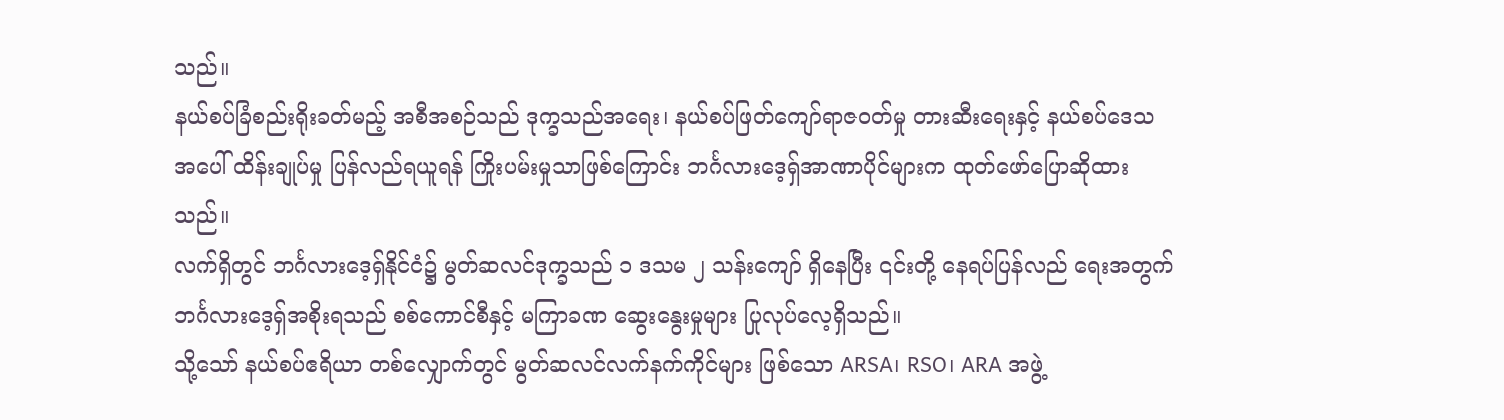သည်။
နယ်စပ်ခြံစည်းရိုးခတ်မည့် အစီအစဉ်သည် ဒုက္ခသည်အရေး၊ နယ်စပ်ဖြတ်ကျော်ရာဇဝတ်မှု တားဆီးရေးနှင့် နယ်စပ်ဒေသအပေါ် ထိန်းချုပ်မှု ပြန်လည်ရယူရန် ကြိုးပမ်းမှုသာဖြစ်ကြောင်း ဘင်္ဂလားဒေ့ရှ်အာဏာပိုင်များက ထုတ်ဖော်ပြောဆိုထားသည်။
လက်ရှိတွင် ဘင်္ဂလားဒေ့ရှ်နိုင်ငံ၌ မွတ်ဆလင်ဒုက္ခသည် ၁ ဒသမ ၂ သန်းကျော် ရှိနေပြီး ၎င်းတို့ နေရပ်ပြန်လည် ရေးအတွက် ဘင်္ဂလားဒေ့ရှ်အစိုးရသည် စစ်ကောင်စီနှင့် မကြာခဏ ဆွေးနွေးမှုများ ပြုလုပ်လေ့ရှိသည်။
သို့သော် နယ်စပ်ဧရိယာ တစ်လျှောက်တွင် မွတ်ဆလင်လက်နက်ကိုင်များ ဖြစ်သော ARSA၊ RSO၊ ARA အဖွဲ့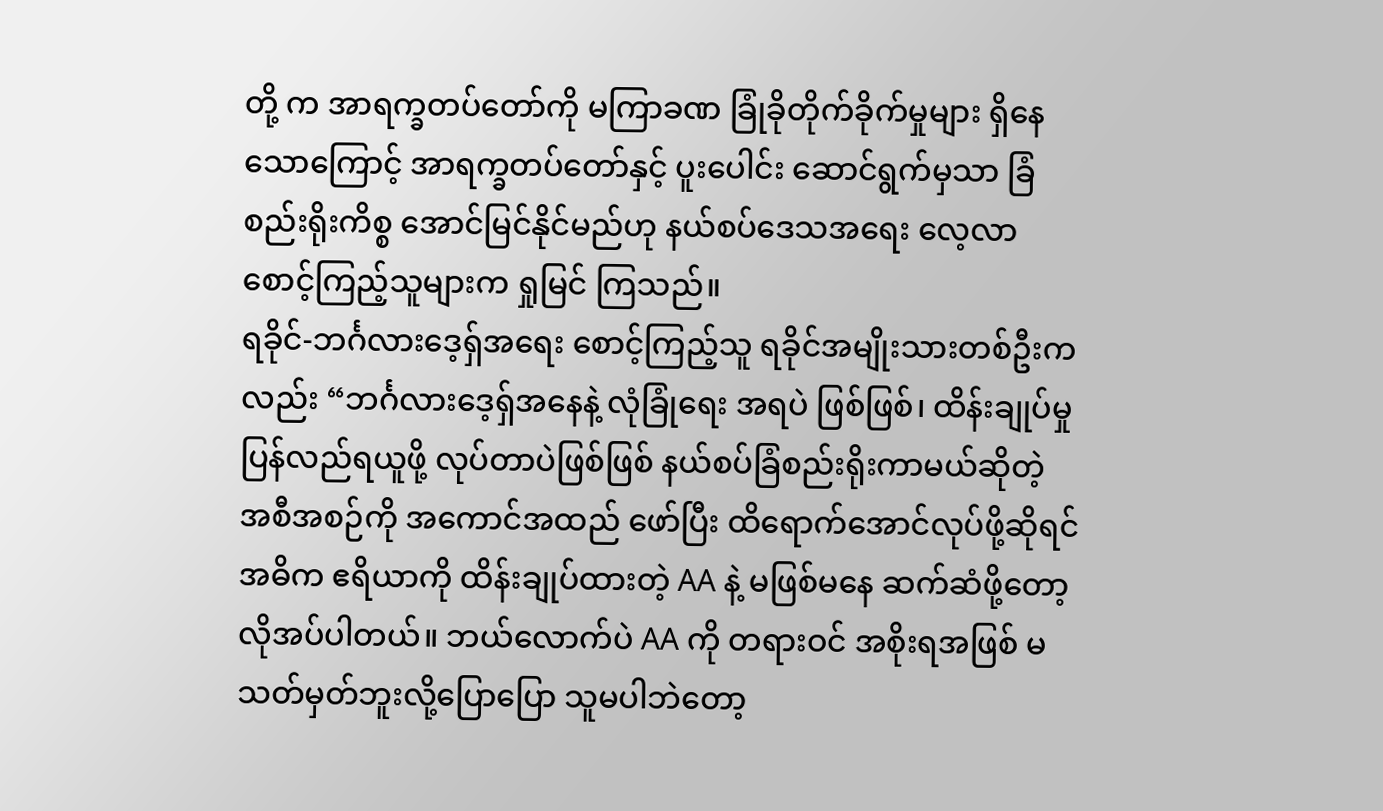တို့ က အာရက္ခတပ်တော်ကို မကြာခဏ ခြုံခိုတိုက်ခိုက်မှုများ ရှိနေသောကြောင့် အာရက္ခတပ်တော်နှင့် ပူးပေါင်း ဆောင်ရွက်မှသာ ခြံစည်းရိုးကိစ္စ အောင်မြင်နိုင်မည်ဟု နယ်စပ်ဒေသအရေး လေ့လာစောင့်ကြည့်သူများက ရှုမြင် ကြသည်။
ရခိုင်-ဘင်္ဂလားဒေ့ရှ်အရေး စောင့်ကြည့်သူ ရခိုင်အမျိုးသားတစ်ဦးကလည်း “ဘင်္ဂလားဒေ့ရှ်အနေနဲ့ လုံခြုံရေး အရပဲ ဖြစ်ဖြစ်၊ ထိန်းချုပ်မှုပြန်လည်ရယူဖို့ လုပ်တာပဲဖြစ်ဖြစ် နယ်စပ်ခြံစည်းရိုးကာမယ်ဆိုတဲ့ အစီအစဉ်ကို အကောင်အထည် ဖော်ပြီး ထိရောက်အောင်လုပ်ဖို့ဆိုရင် အဓိက ဧရိယာကို ထိန်းချုပ်ထားတဲ့ AA နဲ့ မဖြစ်မနေ ဆက်ဆံဖို့တော့ လိုအပ်ပါတယ်။ ဘယ်လောက်ပဲ AA ကို တရားဝင် အစိုးရအဖြစ် မသတ်မှတ်ဘူးလို့ပြောပြော သူမပါဘဲတော့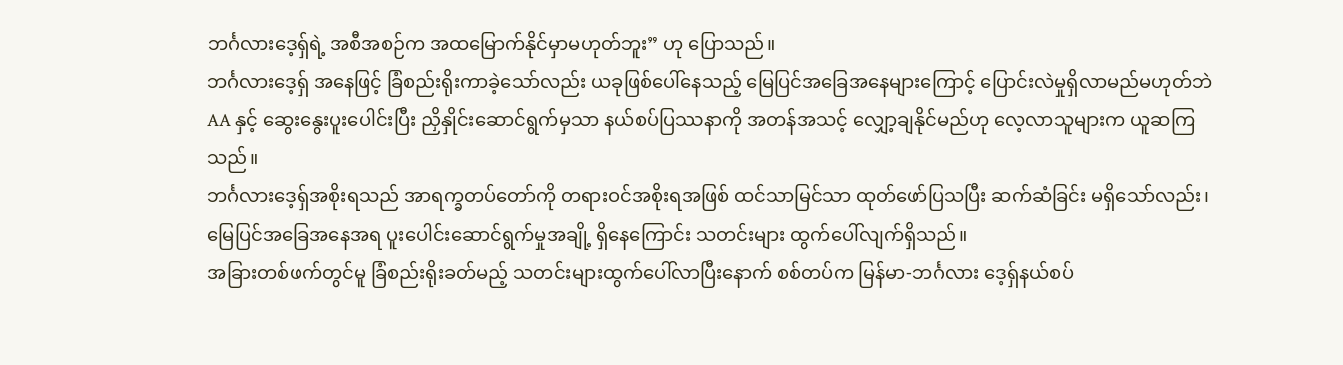ဘင်္ဂလားဒေ့ရှ်ရဲ့ အစီအစဉ်က အထမြောက်နိုင်မှာမဟုတ်ဘူး” ဟု ပြောသည်။
ဘင်္ဂလားဒေ့ရှ် အနေဖြင့် ခြံစည်းရိုးကာခဲ့သော်လည်း ယခုဖြစ်ပေါ်နေသည့် မြေပြင်အခြေအနေများကြောင့် ပြောင်းလဲမှုရှိလာမည်မဟုတ်ဘဲ AA နှင့် ဆွေးနွေးပူးပေါင်းပြီး ညှိနှိုင်းဆောင်ရွက်မှသာ နယ်စပ်ပြဿနာကို အတန်အသင့် လျှော့ချနိုင်မည်ဟု လေ့လာသူများက ယူဆကြသည်။
ဘင်္ဂလားဒေ့ရှ်အစိုးရသည် အာရက္ခတပ်တော်ကို တရားဝင်အစိုးရအဖြစ် ထင်သာမြင်သာ ထုတ်ဖော်ပြသပြီး ဆက်ဆံခြင်း မရှိသော်လည်း၊ မြေပြင်အခြေအနေအရ ပူးပေါင်းဆောင်ရွက်မှုအချို့ ရှိနေကြောင်း သတင်းများ ထွက်ပေါ်လျက်ရှိသည်။
အခြားတစ်ဖက်တွင်မူ ခြံစည်းရိုးခတ်မည့် သတင်းများထွက်ပေါ်လာပြီးနောက် စစ်တပ်က မြန်မာ-ဘင်္ဂလား ဒေ့ရှ်နယ်စပ်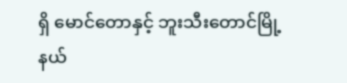ရှိ မောင်တောနှင့် ဘူးသီးတောင်မြို့နယ်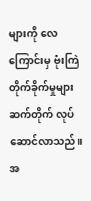များကို လေကြောင်းမှ ဗုံးကြဲတိုက်ခိုက်မှုများ ဆက်တိုက် လုပ်ဆောင်လာသည်။
အ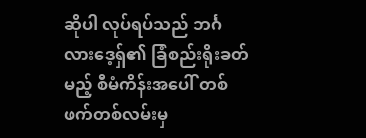ဆိုပါ လုပ်ရပ်သည် ဘင်္ဂလားဒေ့ရှ်၏ ခြံစည်းရိုးခတ်မည့် စီမံကိန်းအပေါ် တစ်ဖက်တစ်လမ်းမှ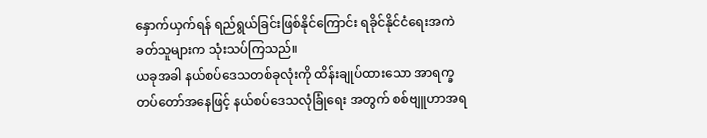နှောက်ယှက်ရန် ရည်ရွယ်ခြင်းဖြစ်နိုင်ကြောင်း ရခိုင်နိုင်ငံရေးအကဲခတ်သူများက သုံးသပ်ကြသည်။
ယခုအခါ နယ်စပ်ဒေသတစ်ခုလုံးကို ထိန်းချုပ်ထားသော အာရက္ခတပ်တော်အနေဖြင့် နယ်စပ်ဒေသလုံခြုံရေး အတွက် စစ်ဗျူဟာအရ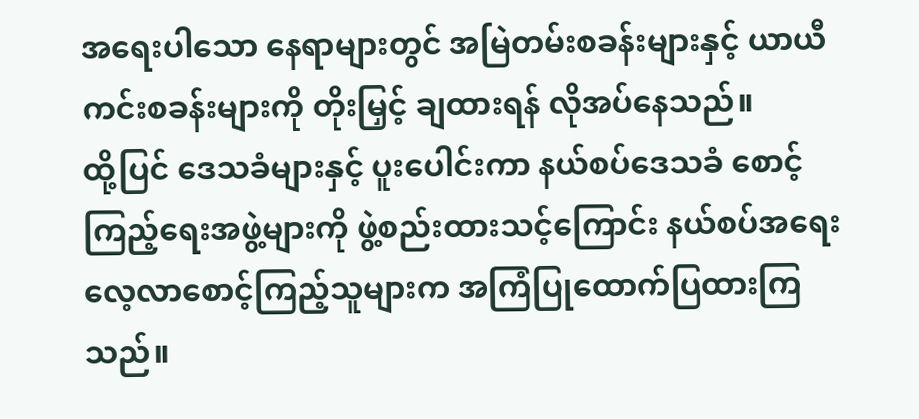အရေးပါသော နေရာများတွင် အမြဲတမ်းစခန်းများနှင့် ယာယီကင်းစခန်းများကို တိုးမြှင့် ချထားရန် လိုအပ်နေသည်။
ထို့ပြင် ဒေသခံများနှင့် ပူးပေါင်းကာ နယ်စပ်ဒေသခံ စောင့်ကြည့်ရေးအဖွဲ့များကို ဖွဲ့စည်းထားသင့်ကြောင်း နယ်စပ်အရေး လေ့လာစောင့်ကြည့်သူများက အကြံပြုထောက်ပြထားကြသည်။